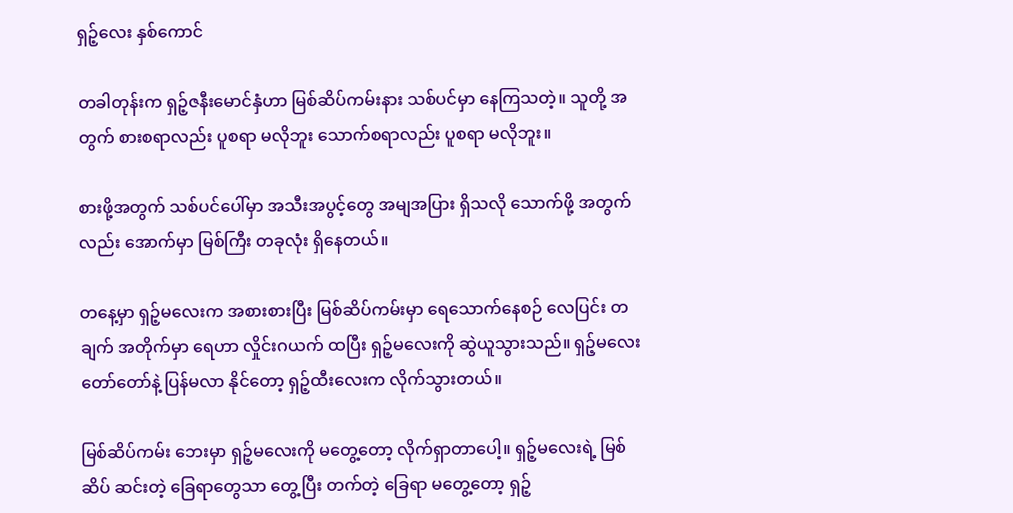ရှဉ့်လေး နှစ်ကောင်

တခါတုန်းက ရှဉ့်ဇနီးမောင်နှံဟာ မြစ်ဆိပ်ကမ်းနား သစ်ပင်မှာ နေကြသတဲ့။ သူတို့ အတွက် စားစရာလည်း ပူစရာ မလိုဘူး သောက်စရာလည်း ပူစရာ မလိုဘူး။

စားဖို့အတွက် သစ်ပင်ပေါ်မှာ အသီးအပွင့်တွေ အမျအပြား ရှိသလို သောက်ဖို့ အတွက်လည်း အောက်မှာ မြစ်ကြီး တခုလုံး ရှိနေတယ်။

တနေ့မှာ ရှဉ့်မလေးက အစားစားပြီး မြစ်ဆိပ်ကမ်းမှာ ရေသောက်နေစဉ် လေပြင်း တချက် အတိုက်မှာ ရေဟာ လှိုင်းဂယက် ထပြီး ရှဉ့်မလေးကို ဆွဲယူသွားသည်။ ရှဉ့်မလေး တော်တော်နဲ့ ပြန်မလာ နိုင်တော့ ရှဉ့်ထီးလေးက လိုက်သွားတယ်။

မြစ်ဆိပ်ကမ်း ဘေးမှာ ရှဉ့်မလေးကို မတွေ့တော့ လိုက်ရှာတာပေါ့။ ရှဉ့်မလေးရဲ့ မြစ်ဆိပ် ဆင်းတဲ့ ခြေရာတွေသာ တွေ့ပြီး တက်တဲ့ ခြေရာ မတွေ့တော့ ရှဉ့်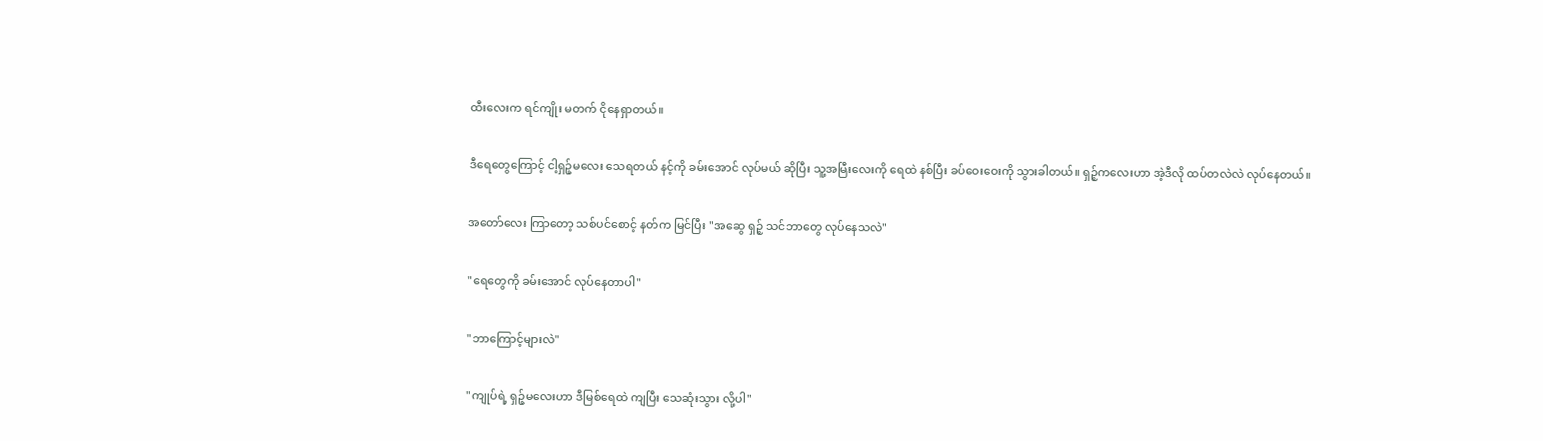ထီးလေးက ရင်ကျိုး မတက် ငိုနေရှာတယ်။

ဒီရေတွေကြောင့် ငါ့ရှဉ့်မလေး သေရတယ် နင့်ကို ခမ်းအောင် လုပ်မယ် ဆိုပြီး သူ့အမြီးလေးကို ရေထဲ နစ်ပြီး ခပ်ဝေးဝေးကို သွားခါတယ်။ ရှဉ့်ကလေးဟာ အဲ့ဒီလို ထပ်တလဲလဲ လုပ်နေတယ်။

အတော်လေး ကြာတော့ သစ်ပင်စောင့် နတ်က မြင်ပြီး "အဆွေ ရှဉ့် သင်ဘာတွေ လုပ်နေသလဲ"

"ရေတွေကို ခမ်းအောင် လုပ်နေတာပါ"

"ဘာကြောင့်များလဲ"

"ကျုပ်ရဲ့ ရှဉ့်မလေးဟာ ဒီမြစ်ရေထဲ ကျပြီး သေဆုံးသွား လို့ပါ"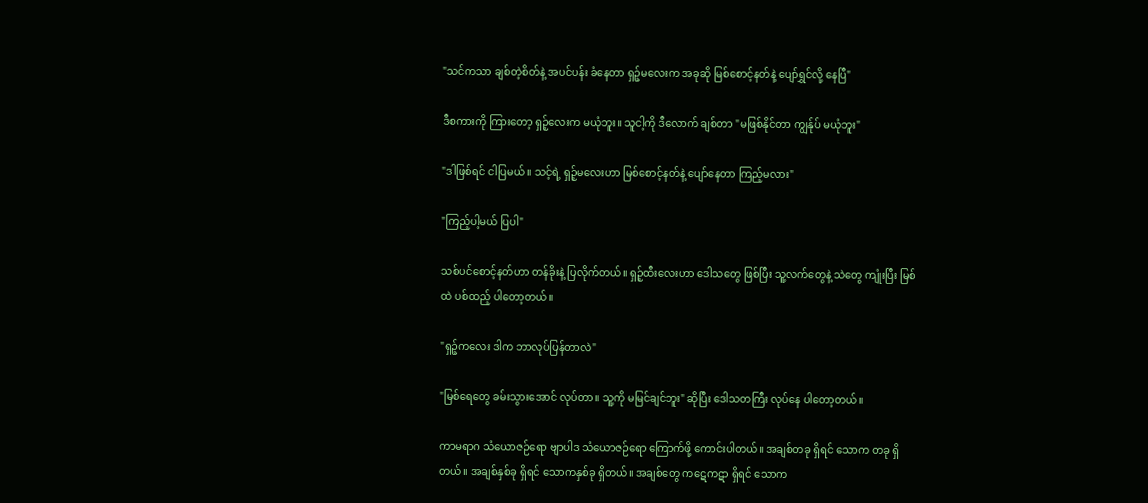"သင်ကသာ ချစ်တဲ့စိတ်နဲ့ အပင်ပန်း ခံနေတာ ရှဉ့်မလေးက အခုဆို မြစ်စောင့်နတ်နဲ့ ပျော်ရွှင်လို့ နေပြီ"

ဒီစကားကို ကြားတော့ ရှဉ့်လေးက မယုံဘူး။ သူငါ့ကို ဒီလောက် ချစ်တာ "မဖြစ်နိုင်တာ ကျွန်ုပ် မယုံဘူး"

"ဒါဖြစ်ရင် ငါပြမယ်။ သင့်ရဲ့ ရှဉ့်မလေးဟာ မြစ်စောင့်နတ်နဲ့ ပျော်နေတာ ကြည့်မလား"

"ကြည့်ပါ့မယ် ပြပါ"

သစ်ပင်စောင့်နတ်ဟာ တန်ခိုးနဲ့ ပြလိုက်တယ်။ ရှဉ့်ထီးလေးဟာ ဒေါသတွေ ဖြစ်ပြီး သူ့လက်တွေနဲ့ သဲတွေ ကျုံးပြီး မြစ်ထဲ ပစ်ထည့် ပါတော့တယ်။

"ရှဉ့်ကလေး ဒါက ဘာလုပ်ပြန်တာလဲ"

"မြစ်ရေတွေ ခမ်းသွားအောင် လုပ်တာ။ သူ့ကို မမြင်ချင်ဘူး" ဆိုပြီး ဒေါသတကြီး လုပ်နေ ပါတော့တယ်။

ကာမရာဂ သံယောဇဉ်ရော ဗျာပါဒ သံယောဇဉ်ရော ကြောက်ဖို့ ကောင်းပါတယ်။ အချစ်တခု ရှိရင် သောက တခု ရှိတယ်။ အချစ်နှစ်ခု ရှိရင် သောကနှစ်ခု ရှိတယ်။ အချစ်တွေ ကဋေကဋာ ရှိရင် သောက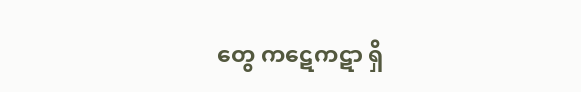တွေ ကဋေကဋာ ရှိ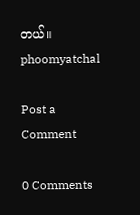တယ်။ phoomyatchal

Post a Comment

0 Comments